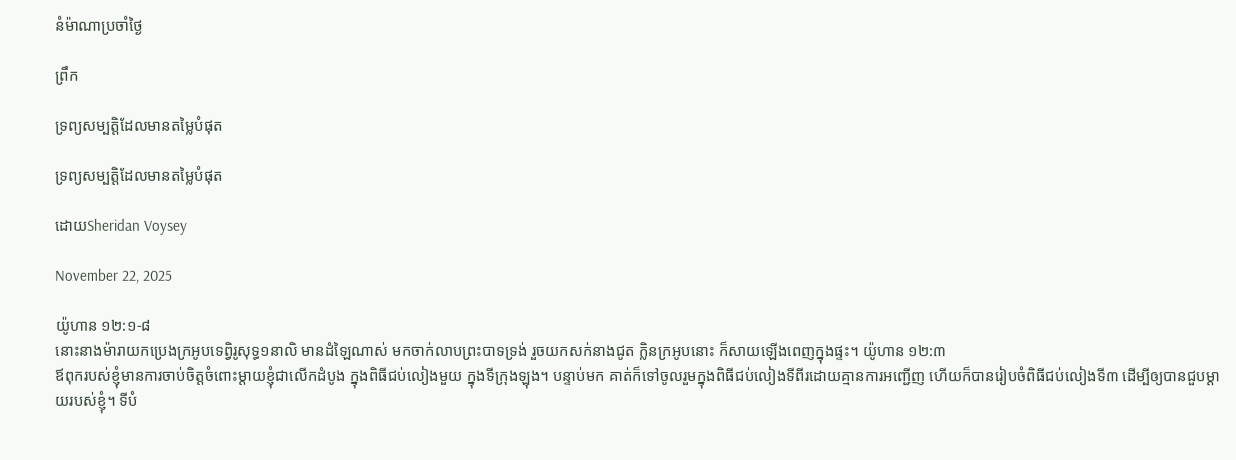នំម៉ាណាប្រចាំថ្ងៃ

ព្រឹក

ទ្រព្យសម្បត្តិដែលមានតម្លៃបំផុត

ទ្រព្យសម្បត្តិដែលមានតម្លៃបំផុត

ដោយSheridan Voysey

November 22, 2025

យ៉ូហាន ១២:១-៨
នោះនាងម៉ារាយកប្រេងក្រអូបទេព្វិរូសុទ្ធ១នាលិ មានដំឡៃណាស់ មកចាក់លាបព្រះបាទទ្រង់ រួចយកសក់នាងជូត ក្លិនក្រអូបនោះ ក៏សាយឡើងពេញក្នុងផ្ទះ។ យ៉ូហាន ១២:៣
ឪពុករបស់ខ្ញុំមានការចាប់ចិត្តចំពោះម្តាយខ្ញុំជាលើកដំបូង ក្នុងពិធីជប់លៀងមួយ ក្នុងទីក្រុងឡុង។ បន្ទាប់មក គាត់ក៏ទៅចូលរួមក្នុងពិធីជប់លៀងទីពីរដោយគ្មានការអញ្ជើញ ហើយក៏បានរៀបចំពិធីជប់លៀងទី៣ ដើម្បីឲ្យបានជួបម្តាយរបស់ខ្ញុំ។ ទីបំ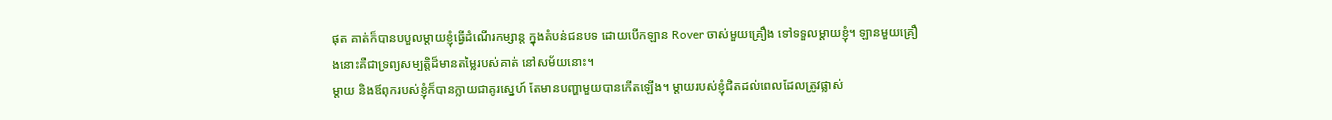ផុត គាត់ក៏បានបបួលម្តាយខ្ញុំធ្វើដំណើរកម្សាន្ត ក្នុងតំបន់ជនបទ ដោយបើកឡាន Rover ចាស់មួយគ្រឿង ទៅទទួលម្តាយខ្ញុំ។ ឡានមួយគ្រឿងនោះគឺជាទ្រព្យសម្បត្តិដ៏មានតម្លៃរបស់គាត់ នៅសម័យនោះ។
ម្តាយ និងឪពុករបស់ខ្ញុំក៏បានក្លាយជាគូរស្នេហ៍ តែមានបញ្ហាមួយបានកើតឡើង។ ម្តាយរបស់ខ្ញុំជិតដល់ពេលដែលត្រូវផ្លាស់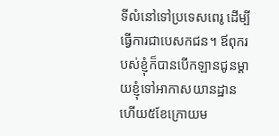ទីលំនៅទៅប្រទេសពេរូ ដើម្បីធ្វើការជាបេសកជន។ ឪពុករបស់ខ្ញុំក៏បានបើកឡានជូនម្តាយខ្ញុំទៅអាកាសយានដ្ឋាន ហើយ៥ខែក្រោយម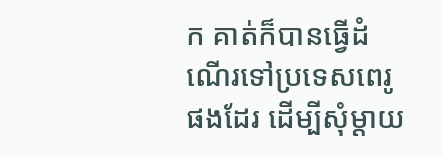ក គាត់ក៏បានធ្វើដំណើរទៅប្រទេសពេរូផងដែរ ដើម្បីសុំម្តាយ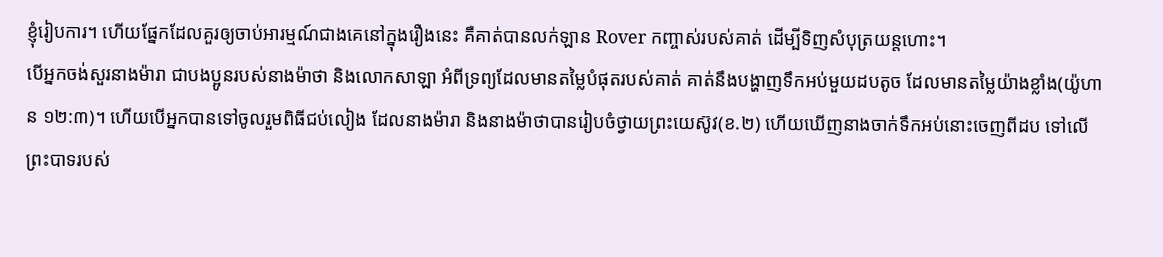ខ្ញុំរៀបការ។ ហើយផ្នែកដែលគួរឲ្យចាប់អារម្មណ៍ជាងគេនៅក្នុងរឿងនេះ គឺគាត់បានលក់ឡាន Rover កញ្ចាស់របស់គាត់ ដើម្បីទិញសំបុត្រយន្តហោះ។
បើអ្នកចង់សួរនាងម៉ារា ជាបងប្អូនរបស់នាងម៉ាថា និងលោកសាឡា អំពីទ្រព្យដែលមានតម្លៃបំផុតរបស់គាត់ គាត់នឹងបង្ហាញទឹកអប់មួយដបតូច ដែលមានតម្លៃយ៉ាងខ្លាំង(យ៉ូហាន ១២:៣)។ ហើយបើអ្នកបានទៅចូលរួមពិធីជប់លៀង ដែលនាងម៉ារា និងនាងម៉ាថាបានរៀបចំថ្វាយព្រះយេស៊ូវ(ខ.២) ហើយឃើញនាងចាក់ទឹកអប់នោះចេញពីដប ទៅលើព្រះបាទរបស់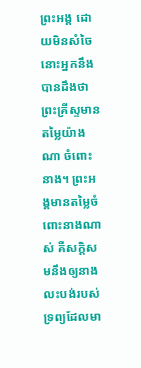ព្រះអង្គ ដោយមិនសំចៃ នោះអ្នកនឹងបានដឹងថា ព្រះគ្រីស្ទមានតម្លៃយ៉ាងណា ចំពោះនាង។ ព្រះអង្គមានតម្លៃចំពោះនាងណាស់ គឺសក្តិសមនឹងឲ្យនាងលះបង់របស់ទ្រព្យដែលមា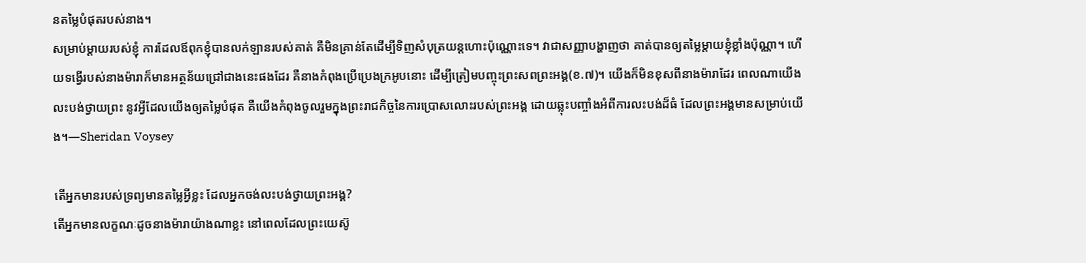នតម្លៃបំផុតរបស់នាង។
សម្រាប់ម្តាយរបស់ខ្ញុំ ការដែលឪពុកខ្ញុំបានលក់ឡានរបស់គាត់ គឺមិនគ្រាន់តែដើម្បីទិញសំបុត្រយន្តហោះប៉ុណ្ណោះទេ។ វាជាសញ្ញាបង្ហាញថា គាត់បានឲ្យតម្លៃម្តាយខ្ញុំខ្លាំងប៉ុណ្ណា។ ហើយទង្វើរបស់នាងម៉ារាក៏មានអត្ថន័យជ្រៅជាងនេះផងដែរ គឺនាងកំពុងប្រើប្រេងក្រអូបនោះ ដើម្បីត្រៀមបញ្ចុះព្រះសពព្រះអង្គ(ខ.៧)។ យើងក៏មិនខុសពីនាងម៉ារាដែរ ពេលណាយើងលះបង់ថ្វាយព្រះ នូវអ្វីដែលយើងឲ្យតម្លៃបំផុត គឺយើងកំពុងចូលរួមក្នុងព្រះរាជកិច្ចនៃការប្រោសលោះរបស់ព្រះអង្គ ដោយឆ្លុះបញ្ចាំងអំពីការលះបង់ដ៏ធំ ដែលព្រះអង្គមានសម្រាប់យើង។—Sheridan Voysey

តើអ្នកមានរបស់ទ្រព្យមានតម្លៃអ្វីខ្លះ ដែលអ្នកចង់លះបង់ថ្វាយព្រះអង្គ?
តើអ្នកមានលក្ខណៈដូចនាងម៉ារាយ៉ាងណាខ្លះ នៅពេលដែលព្រះយេស៊ូ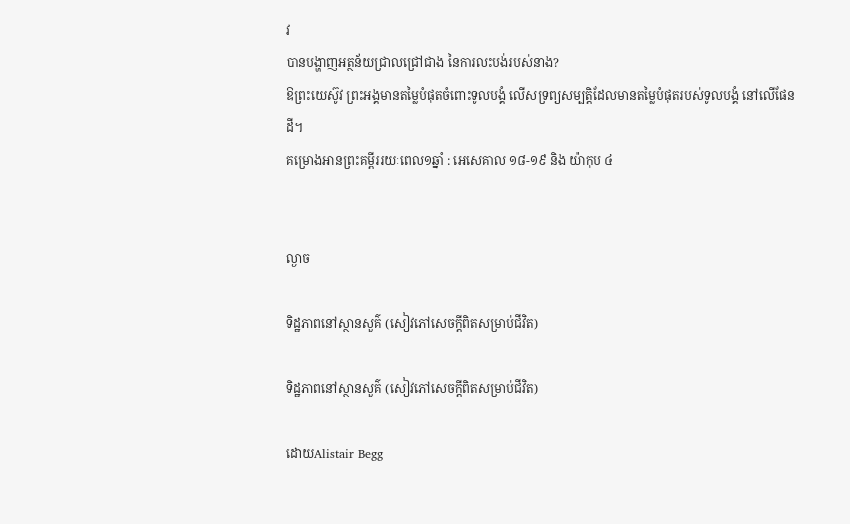វ
បានបង្ហាញអត្ថន័យជ្រាលជ្រៅជាង នៃការលះបង់របស់នាង?
ឱព្រះយេស៊ូវ ព្រះអង្គមានតម្លៃបំផុតចំពោះទូលបង្គំ លើសទ្រព្យសម្បត្តិដែលមានតម្លៃបំផុតរបស់ទូលបង្គំ នៅលើផែនដី។
គម្រោងអានព្រះគម្ពីររយៈពេល១ឆ្នាំ : អេសេគាល ១៨-១៩ និង យ៉ាកុប ៤


ល្ងាច

ទិដ្ឋភាពនៅស្ថានសួគ៌ (សៀវភៅសេចក្ដីពិតសម្រាប់ជីវិត)

ទិដ្ឋភាពនៅស្ថានសួគ៌ (សៀវភៅសេចក្ដីពិតសម្រាប់ជីវិត)

ដោយAlistair Begg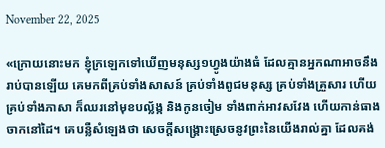November 22, 2025

«ក្រោយនោះមក ខ្ញុំក្រឡេកទៅឃើញមនុស្ស១ហ្វូងយ៉ាងធំ ដែលគ្មានអ្នកណាអាចនឹងរាប់បានឡើយ គេមកពីគ្រប់ទាំងសាសន៍ គ្រប់ទាំងពូជមនុស្ស គ្រប់ទាំងគ្រួសារ ហើយគ្រប់ទាំងភាសា ក៏ឈរនៅមុខបល្ល័ង្ក និងកូនចៀម ទាំងពាក់អាវសវែង ហើយកាន់ធាងចាកនៅដៃ។ គេបន្លឺសំឡេងថា សេចក្ដីសង្គ្រោះស្រេចនូវព្រះនៃយើងរាល់គ្នា ដែលគង់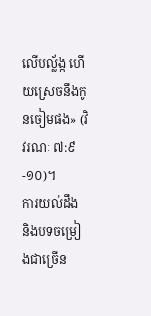លើបល្ល័ង្ក ហើយស្រេចនឹងកូនចៀមផង» (វិវរណៈ ៧:៩-១០)។
ការយល់ដឹង និងបទចម្រៀងជាច្រើន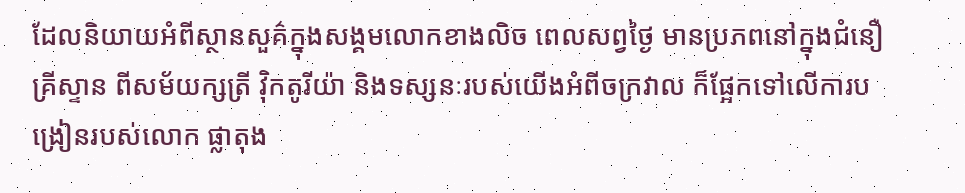ដែលនិយាយអំពីស្ថានសួគ៌ក្នុងសង្គមលោកខាងលិច ពេលសព្វថ្ងៃ មានប្រភពនៅក្នុងជំនឿគ្រីស្ទាន ពីសម័យក្សត្រី វ៉ិកតូរីយ៉ា និងទស្សនៈរបស់យើងអំពីចក្រវាល ក៏ផ្អែកទៅលើការបង្រៀនរបស់លោក ផ្លាតុង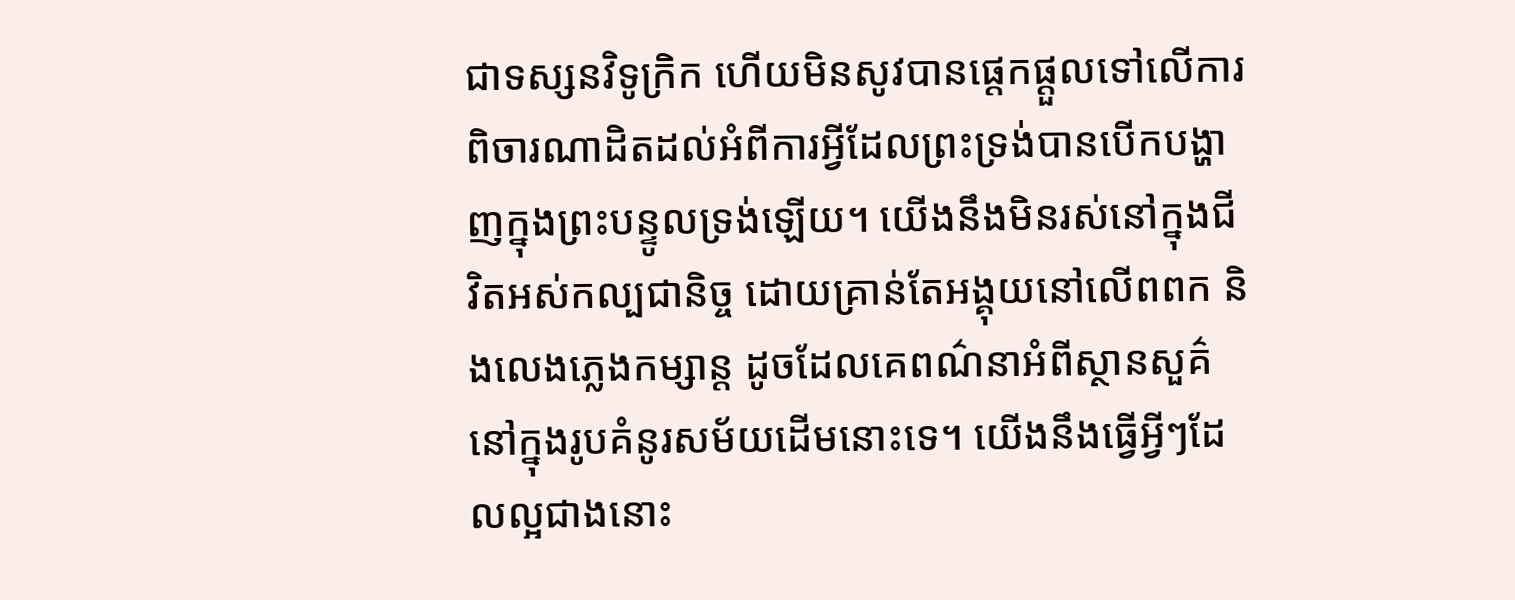ជាទស្សនវិទូក្រិក ហើយមិនសូវបានផ្ដេកផ្ដួលទៅលើការពិចារណាដិតដល់អំពីការអ្វីដែលព្រះទ្រង់បានបើកបង្ហាញក្នុងព្រះបន្ទូលទ្រង់ឡើយ។ យើងនឹងមិនរស់នៅក្នុងជីវិតអស់កល្បជានិច្ច ដោយគ្រាន់តែអង្គុយនៅលើពពក និងលេងភ្លេងកម្សាន្ត ដូចដែលគេពណ៌នាអំពីស្ថានសួគ៌ នៅក្នុងរូបគំនូរសម័យដើមនោះទេ។ យើងនឹងធ្វើអ្វីៗដែលល្អជាងនោះ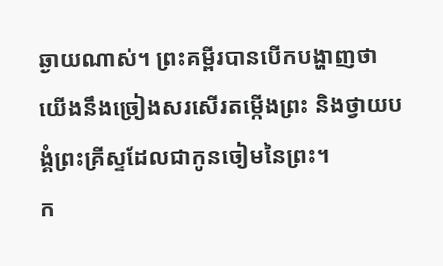ឆ្ងាយណាស់។ ព្រះគម្ពីរបានបើកបង្ហាញថា យើងនឹងច្រៀងសរសើរតម្កើងព្រះ និងថ្វាយបង្គំព្រះគ្រីស្ទដែលជាកូនចៀមនៃព្រះ។
ក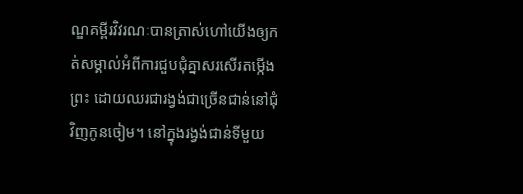ណ្ឌគម្ពីរវិវរណៈបានត្រាស់ហៅយើងឲ្យកត់សម្គាល់អំពីការជួបជុំគ្នាសរសើរតម្កើងព្រះ ដោយឈរជារង្វង់ជាច្រើនជាន់នៅជុំវិញកូនចៀម។ នៅក្នុងរង្វង់ជាន់ទីមួយ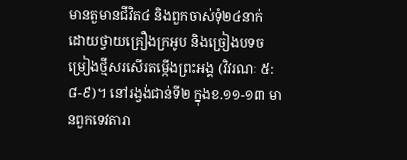មានតួមានជីវិត៤ និងពួកចាស់ទុំ២៤នាក់ ដោយថ្វាយគ្រឿងក្រអូប និងច្រៀងបទចម្រៀងថ្មីសរសើរតម្កើងព្រះអង្គ (វិវរណៈ ៥:៨-៩)។ នៅរង្វង់ជាន់ទី២ ក្នុងខ.១១-១៣ មានពួកទេវតារា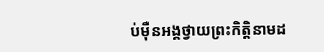ប់ម៉ឺនអង្គថ្វាយព្រះកិត្តិនាមដ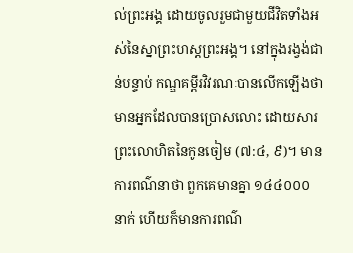ល់ព្រះអង្គ ដោយចូលរួមជាមួយជីវិតទាំងអស់នៃស្នាព្រះហស្តព្រះអង្គ។ នៅក្នុងរង្វង់ជាន់បន្ទាប់ កណ្ឌគម្ពីរវិវរណៈបានលើកឡើងថា មានអ្នកដែលបានប្រោសលោះ ដោយសារព្រះលោហិតនៃកូនចៀម (៧:៤, ៩)។ មានការពណ៌នាថា ពួកគេមានគ្នា ១៤៤០០០នាក់ ហើយក៏មានការពណ៌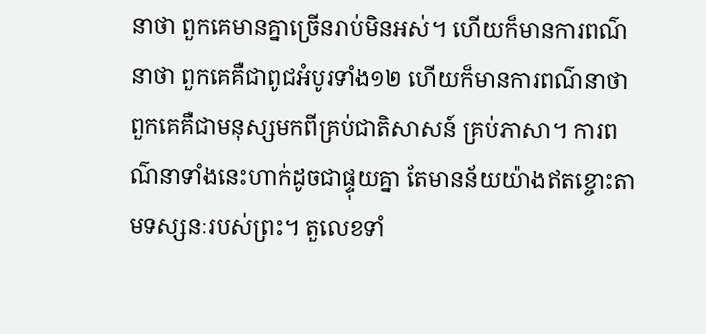នាថា ពួកគេមានគ្នាច្រើនរាប់មិនអស់។ ហើយក៏មានការពណ៌នាថា ពួកគេគឺជាពូជអំបូរទាំង១២ ហើយក៏មានការពណ៌នាថា ពួកគេគឺជាមនុស្សមកពីគ្រប់ជាតិសាសន៍ គ្រប់ភាសា។ ការពណ៌នាទាំងនេះហាក់ដូចជាផ្ទុយគ្នា តែមានន័យយ៉ាងឥតខ្ចោះតាមទស្សនៈរបស់ព្រះ។ តួលេខទាំ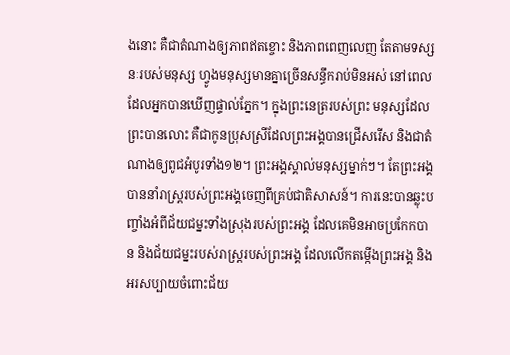ងនោះ គឺជាតំណាងឲ្យភាពឥតខ្ចោះ និងភាពពេញលេញ តែតាមទស្សនៈរបស់មនុស្ស ហ្វូងមនុស្សមានគ្នាច្រើនសន្ធឹករាប់មិនអស់ នៅពេលដែលអ្នកបានឃើញផ្ទាល់ភ្នែក។ ក្នុងព្រះនេត្ររបស់ព្រះ មនុស្សដែលព្រះបានលោះ គឺជាកូនប្រុសស្រីដែលព្រះអង្គបានជ្រើសរើស និងជាតំណាងឲ្យពូជអំបូរទាំង១២។ ព្រះអង្គស្គាល់មនុស្សម្នាក់ៗ។ តែព្រះអង្គបាននាំរាស្ត្ររបស់ព្រះអង្គចេញពីគ្រប់ជាតិសាសន៍។ ការនេះបានឆ្លុះបញ្ចាំងអំពីជ័យជម្នះទាំងស្រុងរបស់ព្រះអង្គ ដែលគេមិនអាចប្រកែកបាន និងជ័យជម្នះរបស់រាស្ត្ររបស់ព្រះអង្គ ដែលលើកតម្កើងព្រះអង្គ និងអរសប្បាយចំពោះជ័យ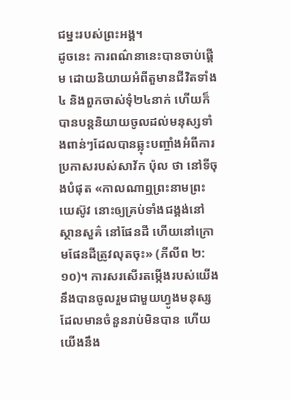ជម្នះរបស់ព្រះអង្គ។
ដូចនេះ ការពណ៌នានេះបានចាប់ផ្ដើម ដោយនិយាយអំពីតួមានជីវិតទាំង៤ និងពួកចាស់ទុំ២៤នាក់ ហើយក៏បានបន្តនិយាយចូលដល់មនុស្សទាំងពាន់ៗដែលបានឆ្លុះបញ្ចាំងអំពីការប្រកាសរបស់សាវ័ក ប៉ុល ថា នៅទីចុងបំផុត «កាលណាឮព្រះនាមព្រះយេស៊ូវ នោះឲ្យគ្រប់ទាំងជង្គង់នៅស្ថានសួគ៌ នៅផែនដី ហើយនៅក្រោមផែនដីត្រូវលុតចុះ» (ភីលីព ២:១០)។ ការសរសើរតម្កើងរបស់យើង នឹងបានចូលរួមជាមួយហ្វូងមនុស្សដែលមានចំនួនរាប់មិនបាន ហើយយើងនឹង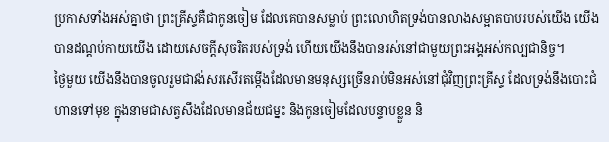ប្រកាសទាំងអស់គ្នាថា ព្រះគ្រីស្ទគឺជាកូនចៀម ដែលគេបានសម្លាប់ ព្រះលោហិតទ្រង់បានលាងសម្អាតបាបរបស់យើង យើងបានដណ្ដប់កាយយើង ដោយសេចក្តីសុចរិតរបស់ទ្រង់ ហើយយើងនឹងបានរស់នៅជាមួយព្រះអង្គអស់កល្បជានិច្ច។
ថ្ងៃមួយ យើងនឹងបានចូលរួមជាវង់សរសើរតម្កើងដែលមានមនុស្សច្រើនរាប់មិនអស់នៅជុំវិញព្រះគ្រីស្ទ ដែលទ្រង់នឹងបោះជំហានទៅមុខ ក្នុងនាមជាសត្វសឹងដែលមានជ័យជម្នះ និងកូនចៀមដែលបន្ទាបខ្លួន និ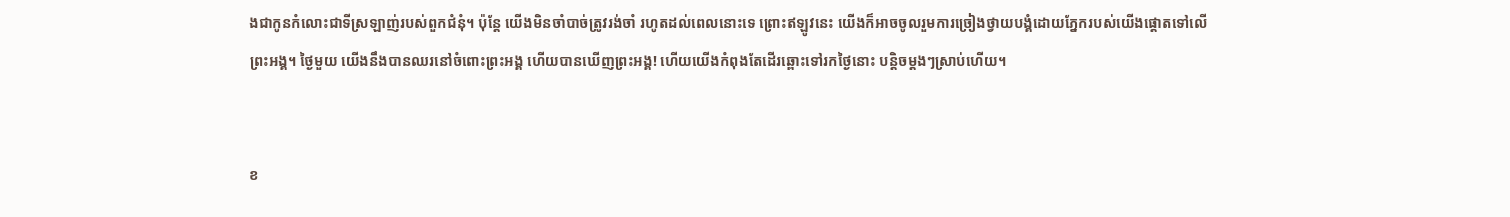ងជាកូនកំលោះជាទីស្រឡាញ់របស់ពួកជំនុំ។ ប៉ុន្តែ យើងមិនចាំបាច់ត្រូវរង់ចាំ រហូតដល់ពេលនោះទេ ព្រោះឥឡូវនេះ យើងក៏អាចចូលរួមការច្រៀងថ្វាយបង្គំដោយភ្នែករបស់យើងផ្ដោតទៅលើព្រះអង្គ។ ថ្ងៃមួយ យើងនឹងបានឈរនៅចំពោះព្រះអង្គ ហើយបានឃើញព្រះអង្គ! ហើយយើងកំពុងតែដើរឆ្ពោះទៅរកថ្ងៃនោះ បន្តិចម្តងៗស្រាប់ហើយ។


ខ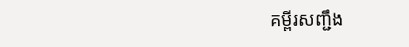គម្ពីរសញ្ជឹង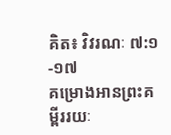គិត៖ វិវរណៈ ៧:១-១៧
គម្រោងអានព្រះគម្ពីររយៈ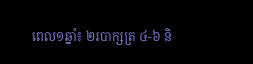ពេល១ឆ្នាំ៖ ២របាក្សត្រ ៤-៦ និ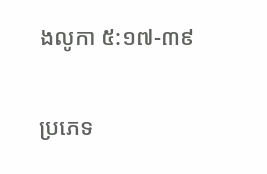ងលូកា ៥:១៧-៣៩

ប្រភេទ